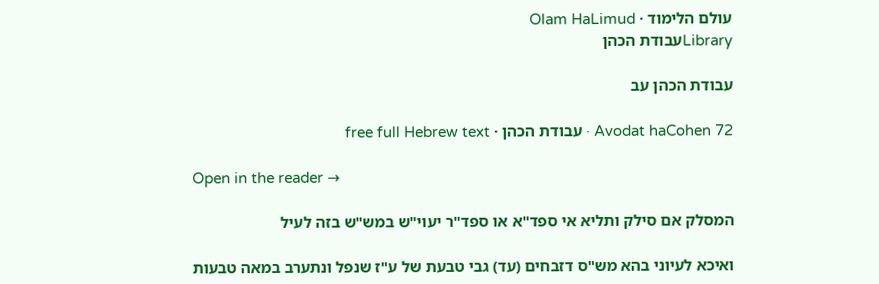עולם הלימוד · Olam HaLimud
Libraryעבודת הכהן

עבודת הכהן עב

Avodat haCohen 72 · עבודת הכהן · free full Hebrew text

Open in the reader →

המסלק אם סילק ותליא אי ספד"א או ספד"ר יעוי"ש במש"ש בזה לעיל

ואיכא לעיוני בהא מש"ס דזבחים (עד) גבי טבעת של ע"ז שנפל ונתערב במאה טבעות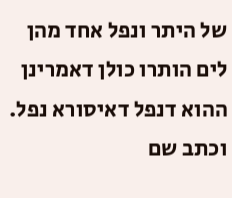של היתר ונפל אחד מהן לים הותרו כולן דאמרינן ההוא דנפל דאיסורא נפל. וכתב שם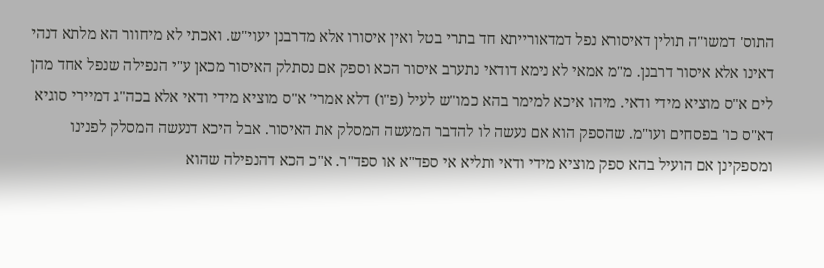התוס' דמשו"ה תולין דאיסורא נפל דמדאורייתא חד בתרי בטל ואין איסורו אלא מדרבנן יעוי"ש. ואכתי לא מיחוור הא מלתא דנהי דאינו אלא איסור דרבנן. מ"מ אמאי לא נימא דודאי נתערב איסור הכא וספק אם נסתלק האיסור מכאן ע"י הנפילה שנפל אחד מהן לים א"ס מוציא מידי ודאי. מיהו איכא למימר בהא כמו"ש לעיל (פ"ו) דלא אמרי' א"ס מוציא מידי ודאי אלא בכה"ג דמיירי סוגיא דא"ס כו' בפסחים ועו"מ. שהספק הוא אם נעשה לו להדבר המעשה המסלק את האיסור. אבל היכא דנעשה המסלק לפנינו ומספקינן אם הועיל בהא ספק מוציא מידי ודאי ותליא אי ספד"א או ספד"ר. א"כ הכא דהנפילה שהוא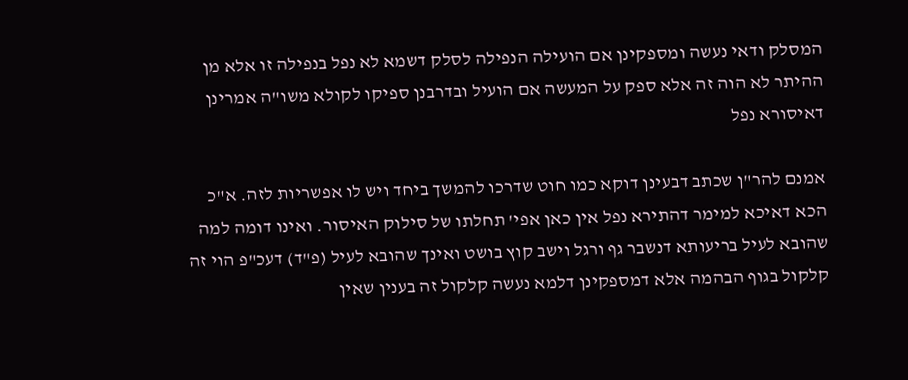המסלק ודאי נעשה ומספקינן אם הועילה הנפילה לסלק דשמא לא נפל בנפילה זו אלא מן ההיתר לא הוה זה אלא ספק על המעשה אם הועיל ובדרבנן ספיקו לקולא משו"ה אמרינן דאיסורא נפל

אמנם להר"ן שכתב דבעינן דוקא כמו חוט שדרכו להמשך ביחד ויש לו אפשריות לזה. א"כ הכא דאיכא למימר דהתירא נפל אין כאן אפי' תחלתו של סילוק האיסור. ואינו דומה למה שהובא לעיל בריעותא דנשבר גף ורגל וישב קוץ בושט ואינך שהובא לעיל (פ"ד) דעכ"פ הוי זה קלקול בגוף הבהמה אלא דמספקינן דלמא נעשה קלקול זה בענין שאין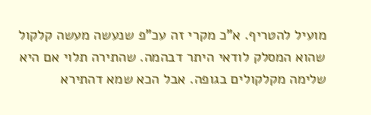מועיל להטריף. א"כ מקרי זה עכ"פ שנעשה מעשה קלקול שהוא המסלק לודאי היתר דבהמה. שהתירה תלוי אם היא שלימה מקלקולים בגופה. אבל הכא שמא דהתירא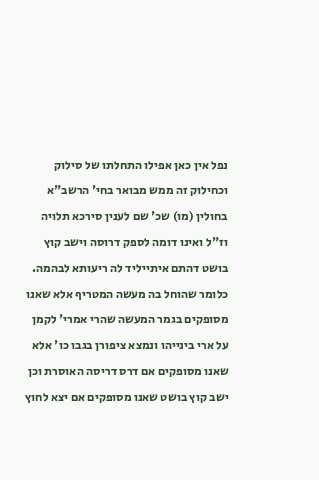נפל אין כאן אפילו התחלתו של סילוק וכחילוק זה ממש מבואר בחי' הרשב"א בחולין (מו) שכ' שם לענין סירכא תלויה וז"ל ואינו דומה לספק דרוסה וישב קוץ בושט דהתם איתייליד לה ריעותא לבהמה. כלומר שהוחל בה מעשה המטריף אלא שאנו מסופקים בגמר המעשה שהרי אמרי' לקמן על ארי בינייהו ונמצא ציפורן בגבו כו' אלא שאנו מסופקים אם דרס דריסה האוסרת וכן ישב קוץ בושט שאנו מסופקים אם יצא לחוץ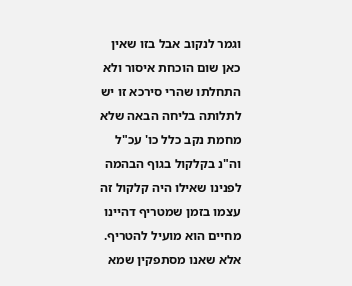וגמר לנקוב אבל בזו שאין כאן שום הוכחת איסור ולא התחלתו שהרי סירכא זו יש לתלותה בליחה הבאה שלא מחמת נקב כלל כו' עכ"ל וה"נ בקלקול בגוף הבהמה לפנינו שאילו היה קלקול זה עצמו בזמן שמטריף דהיינו מחיים הוא מועיל להטריף. אלא שאנו מסתפקין שמא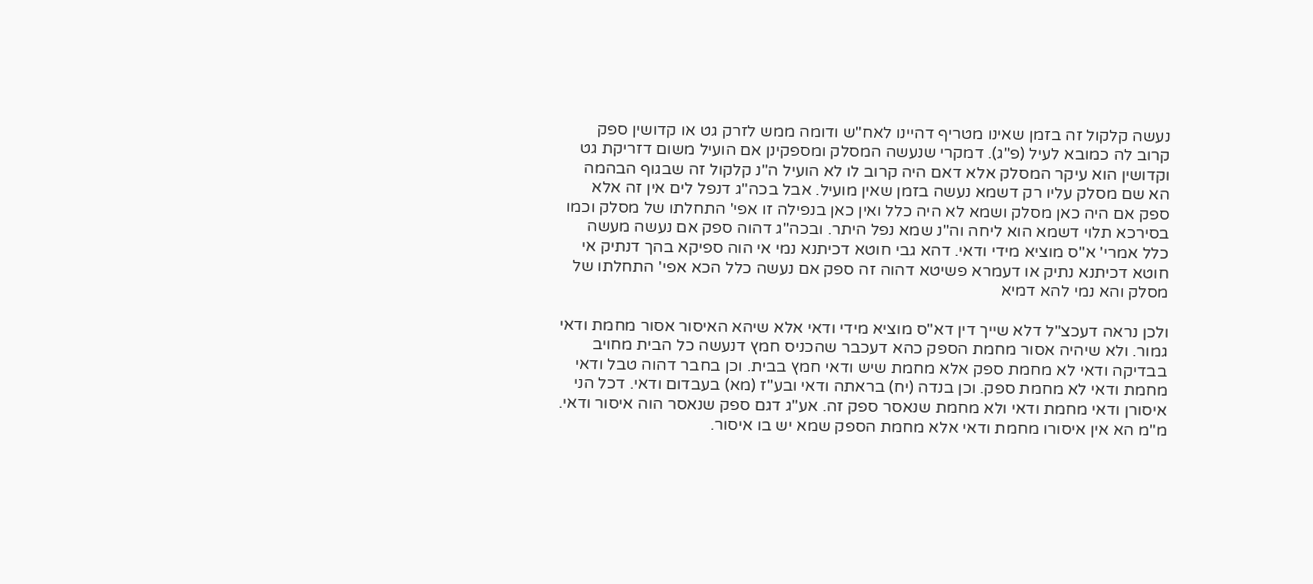נעשה קלקול זה בזמן שאינו מטריף דהיינו לאח"ש ודומה ממש לזרק גט או קדושין ספק קרוב לה כמובא לעיל (פ"ג). דמקרי שנעשה המסלק ומספקינן אם הועיל משום דזריקת גט וקדושין הוא עיקר המסלק אלא דאם היה קרוב לו לא הועיל ה"נ קלקול זה שבגוף הבהמה הא שם מסלק עליו רק דשמא נעשה בזמן שאין מועיל. אבל בכה"ג דנפל לים אין זה אלא ספק אם היה כאן מסלק ושמא לא היה כלל ואין כאן בנפילה זו אפי' התחלתו של מסלק וכמו בסירכא תלוי דשמא הוא ליחה וה"נ שמא נפל היתר. ובכה"ג דהוה ספק אם נעשה מעשה כלל אמרי' א"ס מוציא מידי ודאי. דהא גבי חוטא דכיתנא נמי אי הוה ספיקא בהך דנתיק אי חוטא דכיתנא נתיק או דעמרא פשיטא דהוה זה ספק אם נעשה כלל הכא אפי' התחלתו של מסלק והא נמי להא דמיא

ולכן נראה דעכצ"ל דלא שייך דין דא"ס מוציא מידי ודאי אלא שיהא האיסור אסור מחמת ודאי גמור. ולא שיהיה אסור מחמת הספק כהא דעכבר שהכניס חמץ דנעשה כל הבית מחויב בבדיקה ודאי לא מחמת ספק אלא מחמת שיש ודאי חמץ בבית. וכן בחבר דהוה טבל ודאי מחמת ודאי לא מחמת ספק. וכן בנדה (יח) בראתה ודאי ובע"ז (מא) בעבדום ודאי. דכל הני איסורן ודאי מחמת ודאי ולא מחמת שנאסר ספק זה. אע"ג דגם ספק שנאסר הוה איסור ודאי. מ"מ הא אין איסורו מחמת ודאי אלא מחמת הספק שמא יש בו איסור.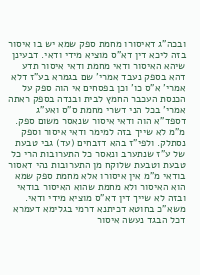ובכה"ג דאיסורו מחמת ספק שמא יש בו איסור בזה ליכא דין דא"ס מוציא מידי ודאי. דבעינן שיהא האיסור ודאי מחמת ודאי איסור תדע דהא בספק נעבד אמרי' שם בגמרא בע"ז דלא אמרי' א"ס כו' וכן בפסחים אי הוה ספק על הכנסת העכבר החמץ לבית ובנדה בספק ראתה אמרי' בכל הני דשרי מחמת ס"ס ואע"ג דספד"א הוה ודאי איסור שנאסר משום ספק. מ"מ לא שייך בזה למימר ודאי איסור וספק נסתלק. ולפי"ז בהא דזבחים (עד) גבי טבעת של ע"ז שנתערב ונאסר כל התערובות הרי כל טבעת וטבעת שלוקח מן התערובות נהי דאסור בודאי מ"מ אין איסורו אלא מחמת ספק שמא הוא האיסור ולא מחמת שהוא האיסור בודאי ובזה לא שייך דין דא"ס מוציא מידי ודאי. משא"כ בחוטא דכיתנא דרמי בגלימא דעמרא דכל הבגד נעשה איסור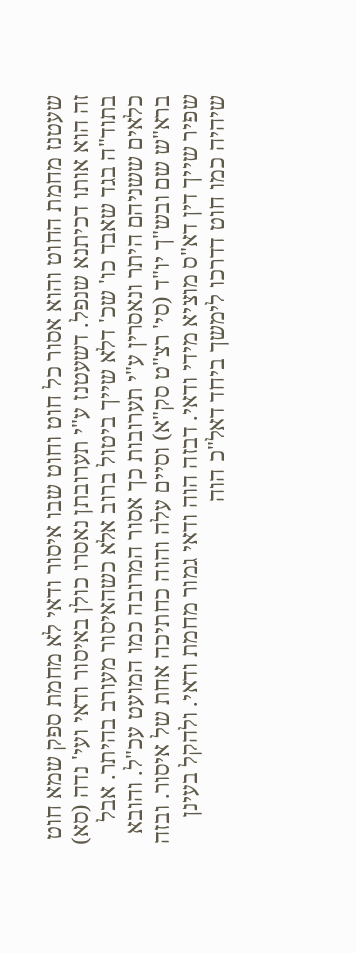שעטנז מחמת החוט והוא אסור כל חוט וחוט שבו איסור ודאי לא מחמת ספק שמא חוט זה הוא אותו דכיתנא שנפל. דשעטנז ע"י תערובתן נאסרו כולן באיסור ודאי ועי' נדה (סא) בתוד"ה בגד שאבד כו' שכ' דלא שייך ביטול ברוב אלא כשהאיסור מעורב בהיתר. אבל כלאים ששניהם היתר ונאסרין ע"י תערובות כך אסור המרובה כמו המועט עכ"ל. והובא ברא"ש שם ובש"ך יו"ד (סי' רצ"ט סק"א) וסיים עלה והוה כחתיכה אחת של איסור. ובזה שפיר שייך דין דא"ס מוציא מידי ודאי. דבזה הוה ודאי גמור מחמת ודאי. ולהקל בעינן שיהיה כמו חוט דדרכו לימשך ביחד דאל"כ הוה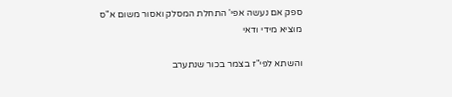ספק אם נעשה אפי' התחלת המסלק ואסור משום א"ס מוציא מידי ודאי

והשתא לפי"ז בצמר בכור שנתערב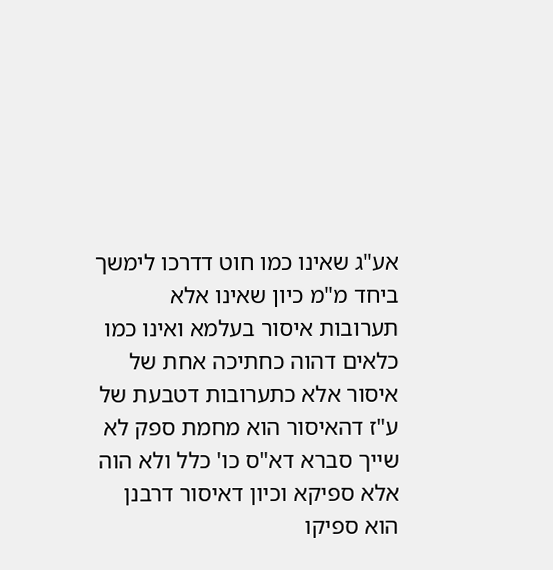אע"ג שאינו כמו חוט דדרכו לימשך ביחד מ"מ כיון שאינו אלא תערובות איסור בעלמא ואינו כמו כלאים דהוה כחתיכה אחת של איסור אלא כתערובות דטבעת של ע"ז דהאיסור הוא מחמת ספק לא שייך סברא דא"ס כו' כלל ולא הוה אלא ספיקא וכיון דאיסור דרבנן הוא ספיקו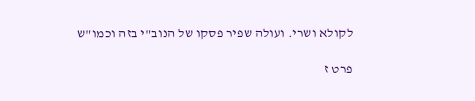לקולא ושרי. ועולה שפיר פסקו של הנוב"י בזה וכמו"ש

פרט ז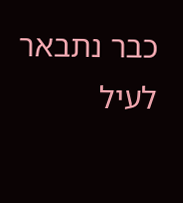כבר נתבאר לעיל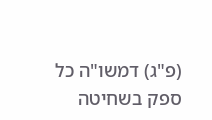(פ"ג) דמשו"ה כל ספק בשחיטה